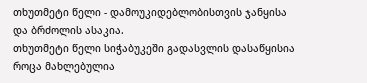თხუთმეტი წელი - დამოუკიდებლობისთვის ჯანყისა და ბრძოლის ასაკია.
თხუთმეტი წელი სიჭაბუკეში გადასვლის დასაწყისია როცა მახლებულია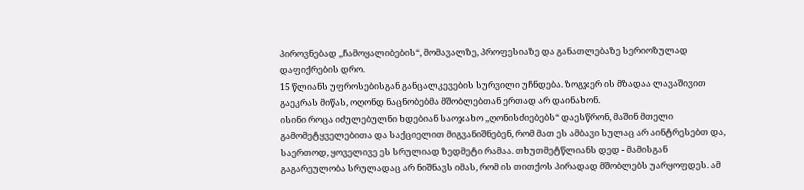პიროვნებად ,,ჩამოყალიბების“, მომავალზე, პროფესიაზე და განათლებაზე სერიოზულად დაფიქრების დრო.
15 წლიანს უფროსებისგან განცალკევების სურვილი უჩნდება. ზოგჯერ ის მზადაა ლავაშივით გაეკრას მიწას, ოღონდ ნაცნობებმა მშობლებთან ერთად არ დაინახონ.
ისინი როცა იძულებულნი ხდებიან საოჯახო ,,ღონისძიებებს“ დაესწრონ, მაშინ მთელი გამომეტყველებითა და საქციელით მიგვანიშნებენ, რომ მათ ეს ამბავი სულაც არ აინტრესებთ და, საერთოდ, ყოველივე ეს სრულიად ზედმეტი რამაა. თხუთმეტწლიანს დედ - მამისგან გაგარეულობა სრულადაც არ ნიშნავს იმას, რომ ის თითქოს პირადად მშობლებს უარყოფდეს. ამ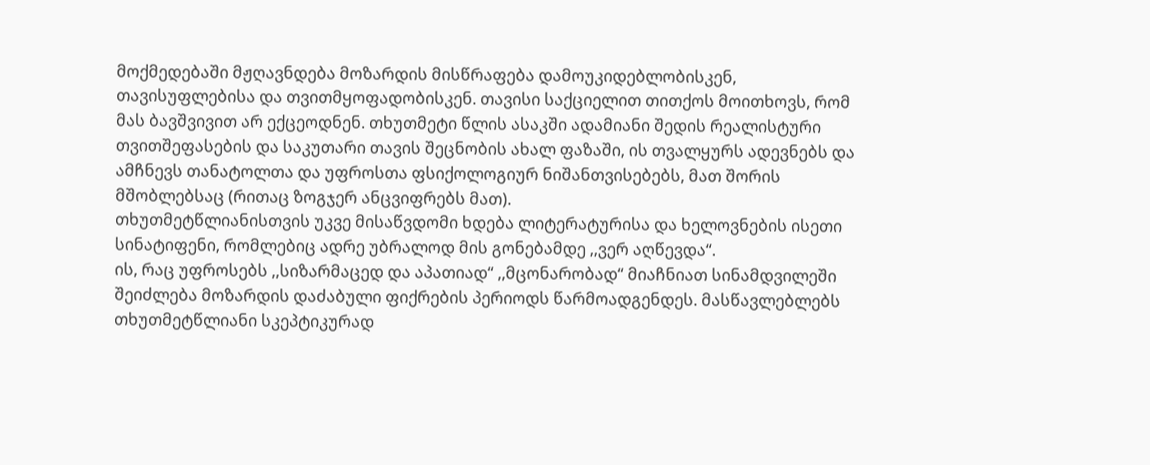მოქმედებაში მჟღავნდება მოზარდის მისწრაფება დამოუკიდებლობისკენ, თავისუფლებისა და თვითმყოფადობისკენ. თავისი საქციელით თითქოს მოითხოვს, რომ მას ბავშვივით არ ექცეოდნენ. თხუთმეტი წლის ასაკში ადამიანი შედის რეალისტური თვითშეფასების და საკუთარი თავის შეცნობის ახალ ფაზაში, ის თვალყურს ადევნებს და ამჩნევს თანატოლთა და უფროსთა ფსიქოლოგიურ ნიშანთვისებებს, მათ შორის მშობლებსაც (რითაც ზოგჯერ ანცვიფრებს მათ).
თხუთმეტწლიანისთვის უკვე მისაწვდომი ხდება ლიტერატურისა და ხელოვნების ისეთი სინატიფენი, რომლებიც ადრე უბრალოდ მის გონებამდე ,,ვერ აღწევდა“.
ის, რაც უფროსებს ,,სიზარმაცედ და აპათიად“ ,,მცონარობად“ მიაჩნიათ სინამდვილეში შეიძლება მოზარდის დაძაბული ფიქრების პერიოდს წარმოადგენდეს. მასწავლებლებს თხუთმეტწლიანი სკეპტიკურად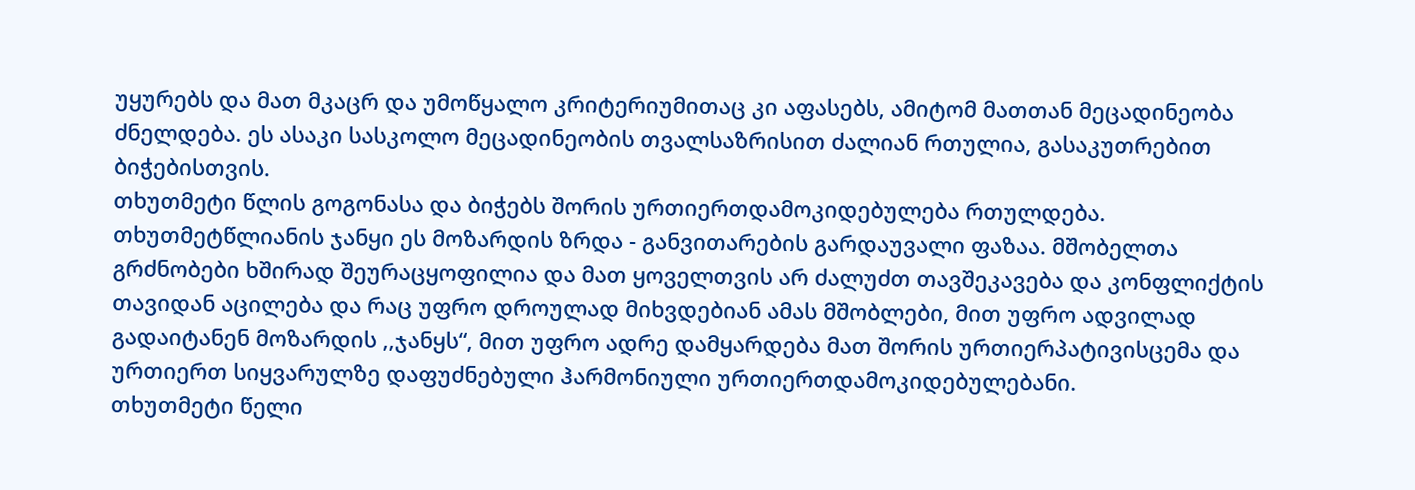უყურებს და მათ მკაცრ და უმოწყალო კრიტერიუმითაც კი აფასებს, ამიტომ მათთან მეცადინეობა ძნელდება. ეს ასაკი სასკოლო მეცადინეობის თვალსაზრისით ძალიან რთულია, გასაკუთრებით ბიჭებისთვის.
თხუთმეტი წლის გოგონასა და ბიჭებს შორის ურთიერთდამოკიდებულება რთულდება.
თხუთმეტწლიანის ჯანყი ეს მოზარდის ზრდა - განვითარების გარდაუვალი ფაზაა. მშობელთა გრძნობები ხშირად შეურაცყოფილია და მათ ყოველთვის არ ძალუძთ თავშეკავება და კონფლიქტის თავიდან აცილება და რაც უფრო დროულად მიხვდებიან ამას მშობლები, მით უფრო ადვილად გადაიტანენ მოზარდის ,,ჯანყს“, მით უფრო ადრე დამყარდება მათ შორის ურთიერპატივისცემა და ურთიერთ სიყვარულზე დაფუძნებული ჰარმონიული ურთიერთდამოკიდებულებანი.
თხუთმეტი წელი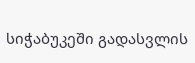სიჭაბუკეში გადასვლის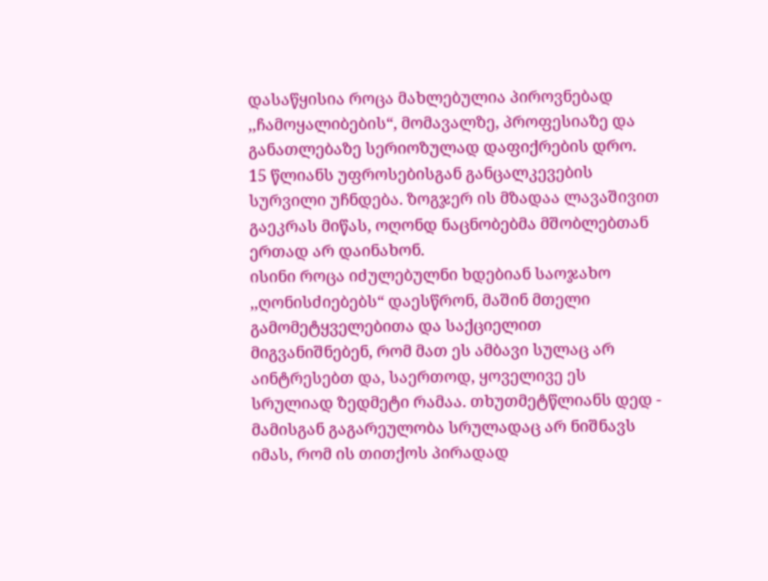დასაწყისია როცა მახლებულია პიროვნებად ,,ჩამოყალიბების“, მომავალზე, პროფესიაზე და განათლებაზე სერიოზულად დაფიქრების დრო.
15 წლიანს უფროსებისგან განცალკევების სურვილი უჩნდება. ზოგჯერ ის მზადაა ლავაშივით გაეკრას მიწას, ოღონდ ნაცნობებმა მშობლებთან ერთად არ დაინახონ.
ისინი როცა იძულებულნი ხდებიან საოჯახო ,,ღონისძიებებს“ დაესწრონ, მაშინ მთელი გამომეტყველებითა და საქციელით მიგვანიშნებენ, რომ მათ ეს ამბავი სულაც არ აინტრესებთ და, საერთოდ, ყოველივე ეს სრულიად ზედმეტი რამაა. თხუთმეტწლიანს დედ - მამისგან გაგარეულობა სრულადაც არ ნიშნავს იმას, რომ ის თითქოს პირადად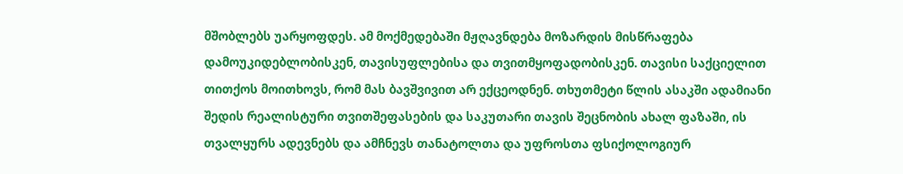მშობლებს უარყოფდეს. ამ მოქმედებაში მჟღავნდება მოზარდის მისწრაფება დამოუკიდებლობისკენ, თავისუფლებისა და თვითმყოფადობისკენ. თავისი საქციელით თითქოს მოითხოვს, რომ მას ბავშვივით არ ექცეოდნენ. თხუთმეტი წლის ასაკში ადამიანი შედის რეალისტური თვითშეფასების და საკუთარი თავის შეცნობის ახალ ფაზაში, ის თვალყურს ადევნებს და ამჩნევს თანატოლთა და უფროსთა ფსიქოლოგიურ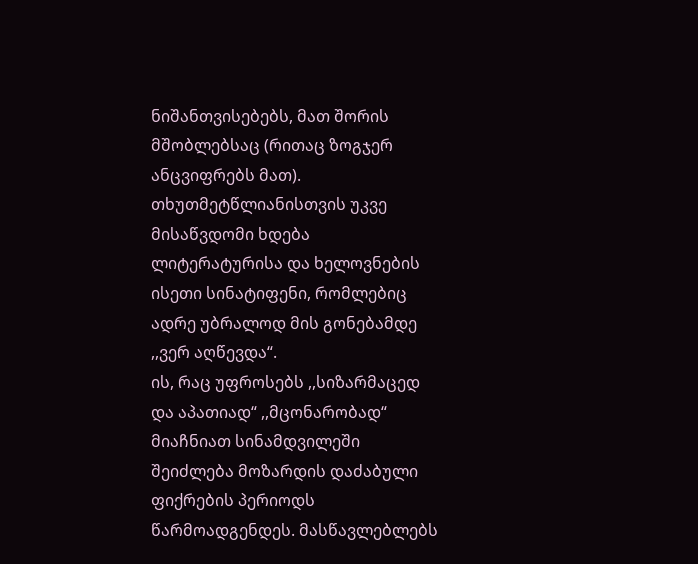ნიშანთვისებებს, მათ შორის მშობლებსაც (რითაც ზოგჯერ ანცვიფრებს მათ).
თხუთმეტწლიანისთვის უკვე მისაწვდომი ხდება ლიტერატურისა და ხელოვნების ისეთი სინატიფენი, რომლებიც ადრე უბრალოდ მის გონებამდე ,,ვერ აღწევდა“.
ის, რაც უფროსებს ,,სიზარმაცედ და აპათიად“ ,,მცონარობად“ მიაჩნიათ სინამდვილეში შეიძლება მოზარდის დაძაბული ფიქრების პერიოდს წარმოადგენდეს. მასწავლებლებს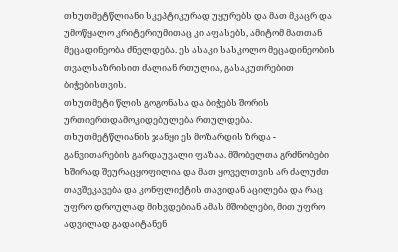თხუთმეტწლიანი სკეპტიკურად უყურებს და მათ მკაცრ და უმოწყალო კრიტერიუმითაც კი აფასებს, ამიტომ მათთან მეცადინეობა ძნელდება. ეს ასაკი სასკოლო მეცადინეობის თვალსაზრისით ძალიან რთულია, გასაკუთრებით ბიჭებისთვის.
თხუთმეტი წლის გოგონასა და ბიჭებს შორის ურთიერთდამოკიდებულება რთულდება.
თხუთმეტწლიანის ჯანყი ეს მოზარდის ზრდა - განვითარების გარდაუვალი ფაზაა. მშობელთა გრძნობები ხშირად შეურაცყოფილია და მათ ყოველთვის არ ძალუძთ თავშეკავება და კონფლიქტის თავიდან აცილება და რაც უფრო დროულად მიხვდებიან ამას მშობლები, მით უფრო ადვილად გადაიტანენ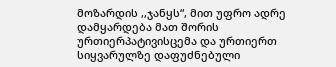მოზარდის ,,ჯანყს“, მით უფრო ადრე დამყარდება მათ შორის ურთიერპატივისცემა და ურთიერთ სიყვარულზე დაფუძნებული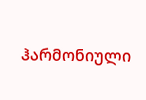ჰარმონიული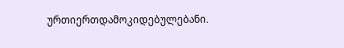ურთიერთდამოკიდებულებანი.